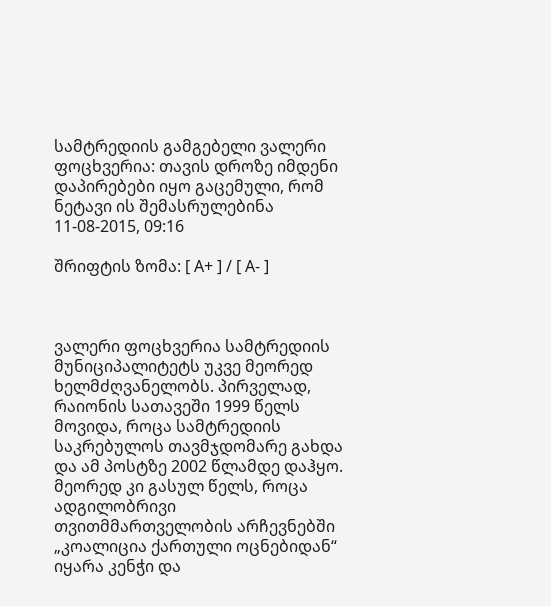სამტრედიის გამგებელი ვალერი ფოცხვერია: თავის დროზე იმდენი დაპირებები იყო გაცემული, რომ ნეტავი ის შემასრულებინა
11-08-2015, 09:16

შრიფტის ზომა: [ A+ ] / [ A- ]



ვალერი ფოცხვერია სამტრედიის მუნიციპალიტეტს უკვე მეორედ ხელმძღვანელობს. პირველად, რაიონის სათავეში 1999 წელს მოვიდა, როცა სამტრედიის საკრებულოს თავმჯდომარე გახდა და ამ პოსტზე 2002 წლამდე დაჰყო. მეორედ კი გასულ წელს, როცა ადგილობრივი თვითმმართველობის არჩევნებში „კოალიცია ქართული ოცნებიდან“ იყარა კენჭი და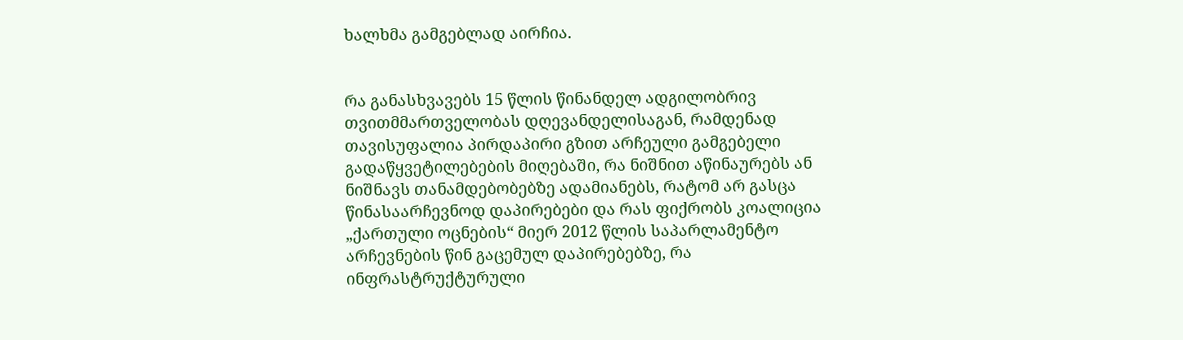ხალხმა გამგებლად აირჩია.


რა განასხვავებს 15 წლის წინანდელ ადგილობრივ თვითმმართველობას დღევანდელისაგან, რამდენად თავისუფალია პირდაპირი გზით არჩეული გამგებელი გადაწყვეტილებების მიღებაში, რა ნიშნით აწინაურებს ან ნიშნავს თანამდებობებზე ადამიანებს, რატომ არ გასცა წინასაარჩევნოდ დაპირებები და რას ფიქრობს კოალიცია „ქართული ოცნების“ მიერ 2012 წლის საპარლამენტო არჩევნების წინ გაცემულ დაპირებებზე, რა ინფრასტრუქტურული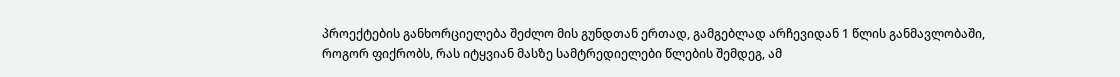პროექტების განხორციელება შეძლო მის გუნდთან ერთად, გამგებლად არჩევიდან 1 წლის განმავლობაში, როგორ ფიქრობს, რას იტყვიან მასზე სამტრედიელები წლების შემდეგ, ამ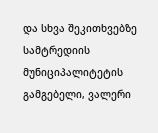და სხვა შეკითხვებზე სამტრედიის მუნიციპალიტეტის გამგებელი, ვალერი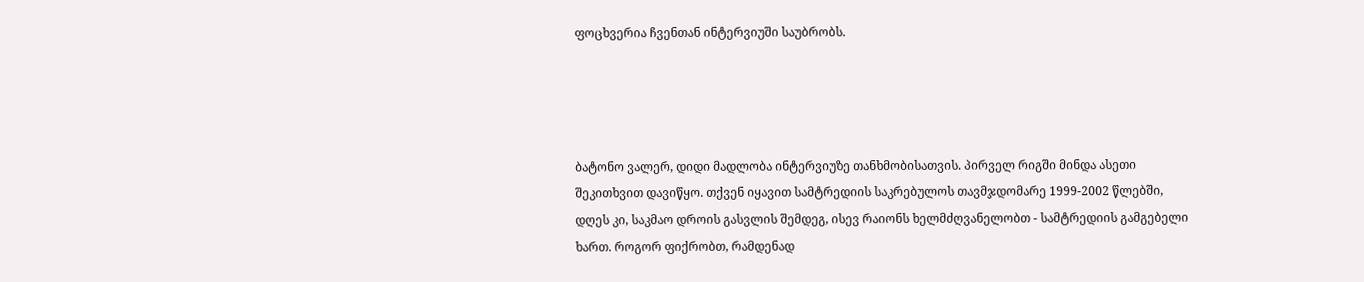ფოცხვერია ჩვენთან ინტერვიუში საუბრობს.




ბატონო ვალერ, დიდი მადლობა ინტერვიუზე თანხმობისათვის. პირველ რიგში მინდა ასეთი შეკითხვით დავიწყო. თქვენ იყავით სამტრედიის საკრებულოს თავმჯდომარე 1999-2002 წლებში, დღეს კი, საკმაო დროის გასვლის შემდეგ, ისევ რაიონს ხელმძღვანელობთ - სამტრედიის გამგებელი ხართ. როგორ ფიქრობთ, რამდენად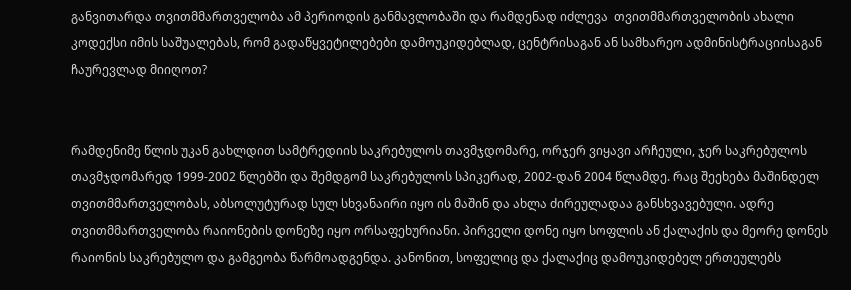განვითარდა თვითმმართველობა ამ პერიოდის განმავლობაში და რამდენად იძლევა  თვითმმართველობის ახალი კოდექსი იმის საშუალებას, რომ გადაწყვეტილებები დამოუკიდებლად, ცენტრისაგან ან სამხარეო ადმინისტრაციისაგან ჩაურევლად მიიღოთ?


რამდენიმე წლის უკან გახლდით სამტრედიის საკრებულოს თავმჯდომარე, ორჯერ ვიყავი არჩეული, ჯერ საკრებულოს თავმჯდომარედ 1999-2002 წლებში და შემდგომ საკრებულოს სპიკერად, 2002-დან 2004 წლამდე. რაც შეეხება მაშინდელ თვითმმართველობას, აბსოლუტურად სულ სხვანაირი იყო ის მაშინ და ახლა ძირეულადაა განსხვავებული. ადრე თვითმმართველობა რაიონების დონეზე იყო ორსაფეხურიანი. პირველი დონე იყო სოფლის ან ქალაქის და მეორე დონეს რაიონის საკრებულო და გამგეობა წარმოადგენდა. კანონით, სოფელიც და ქალაქიც დამოუკიდებელ ერთეულებს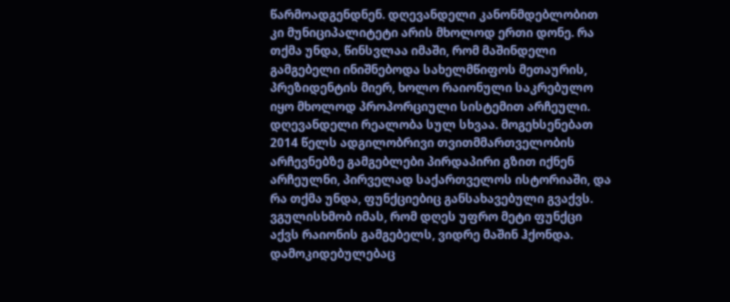წარმოადგენდნენ. დღევანდელი კანონმდებლობით კი მუნიციპალიტეტი არის მხოლოდ ერთი დონე. რა თქმა უნდა, წინსვლაა იმაში, რომ მაშინდელი გამგებელი ინიშნებოდა სახელმწიფოს მეთაურის, პრეზიდენტის მიერ, ხოლო რაიონული საკრებულო იყო მხოლოდ პროპორციული სისტემით არჩეული. დღევანდელი რეალობა სულ სხვაა. მოგეხსენებათ 2014 წელს ადგილობრივი თვითმმართველობის არჩევნებზე გამგებლები პირდაპირი გზით იქნენ არჩეულნი, პირველად საქართველოს ისტორიაში, და რა თქმა უნდა, ფუნქციებიც განსახავებული გვაქვს. ვგულისხმობ იმას, რომ დღეს უფრო მეტი ფუნქცი აქვს რაიონის გამგებელს, ვიდრე მაშინ ჰქონდა. დამოკიდებულებაც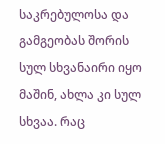საკრებულოსა და გამგეობას შორის სულ სხვანაირი იყო მაშინ, ახლა კი სულ სხვაა. რაც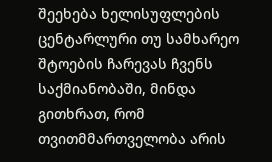შეეხება ხელისუფლების ცენტარლური თუ სამხარეო შტოების ჩარევას ჩვენს საქმიანობაში, მინდა გითხრათ, რომ თვითმმართველობა არის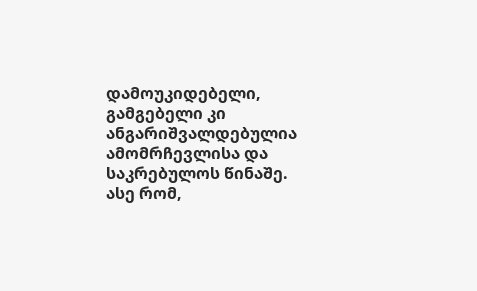დამოუკიდებელი, გამგებელი კი ანგარიშვალდებულია ამომრჩევლისა და საკრებულოს წინაშე. ასე რომ,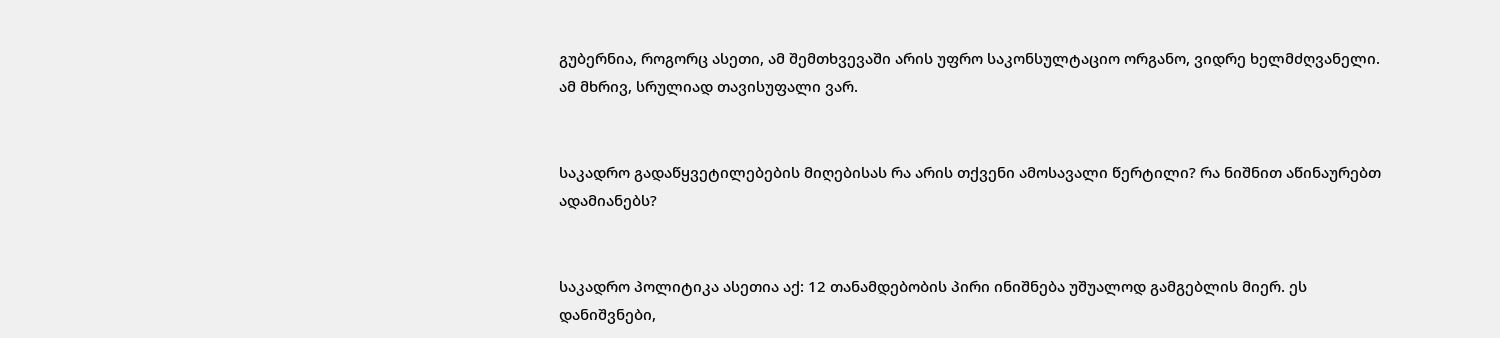გუბერნია, როგორც ასეთი, ამ შემთხვევაში არის უფრო საკონსულტაციო ორგანო, ვიდრე ხელმძღვანელი. ამ მხრივ, სრულიად თავისუფალი ვარ.


საკადრო გადაწყვეტილებების მიღებისას რა არის თქვენი ამოსავალი წერტილი? რა ნიშნით აწინაურებთ ადამიანებს?


საკადრო პოლიტიკა ასეთია აქ: 12 თანამდებობის პირი ინიშნება უშუალოდ გამგებლის მიერ. ეს დანიშვნები,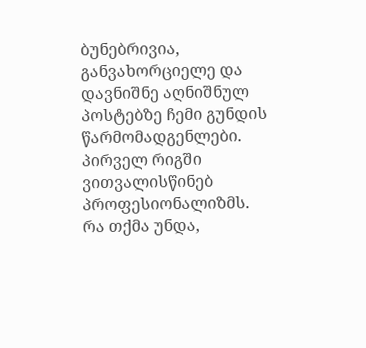ბუნებრივია, განვახორციელე და დავნიშნე აღნიშნულ პოსტებზე ჩემი გუნდის წარმომადგენლები. პირველ რიგში ვითვალისწინებ პროფესიონალიზმს. რა თქმა უნდა,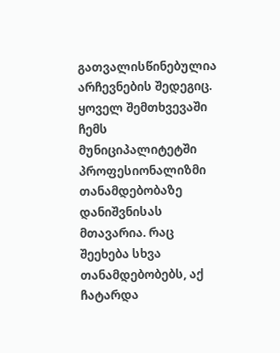გათვალისწინებულია არჩევნების შედეგიც. ყოველ შემთხვევაში ჩემს მუნიციპალიტეტში პროფესიონალიზმი თანამდებობაზე დანიშვნისას მთავარია. რაც შეეხება სხვა თანამდებობებს, აქ ჩატარდა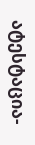ატესტაცია-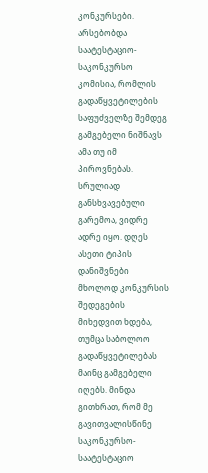კონკურსები. არსებობდა საატესტაციო-საკონკურსო კომისია, რომლის გადაწყვეტილების საფუძველზე შემდეგ გამგებელი ნიშნავს ამა თუ იმ პიროვნებას. სრულიად განსხვავებული გარემოა, ვიდრე ადრე იყო. დღეს ასეთი ტიპის დანიშვნები მხოლოდ კონკურსის შედეგების მიხედვით ხდება, თუმცა საბოლოო გადაწყვეტილებას მაინც გამგებელი იღებს. მინდა გითხრათ, რომ მე გავითვალისწინე საკონკურსო-საატესტაციო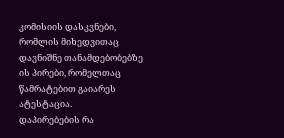კომისიის დასკვნები, რომლის მიხედვითაც დავნიშნე თანამდებობებზე ის პირები, რომელთაც წამრატებით გაიარეს ატესტაცია.
დაპირებების რა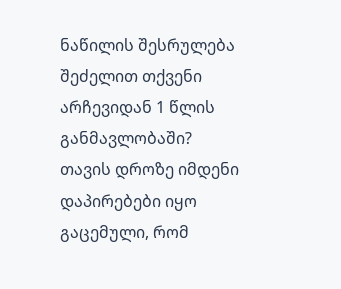ნაწილის შესრულება შეძელით თქვენი არჩევიდან 1 წლის განმავლობაში?
თავის დროზე იმდენი დაპირებები იყო გაცემული, რომ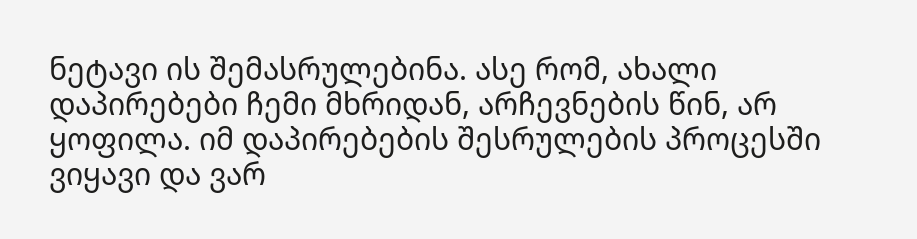ნეტავი ის შემასრულებინა. ასე რომ, ახალი დაპირებები ჩემი მხრიდან, არჩევნების წინ, არ ყოფილა. იმ დაპირებების შესრულების პროცესში ვიყავი და ვარ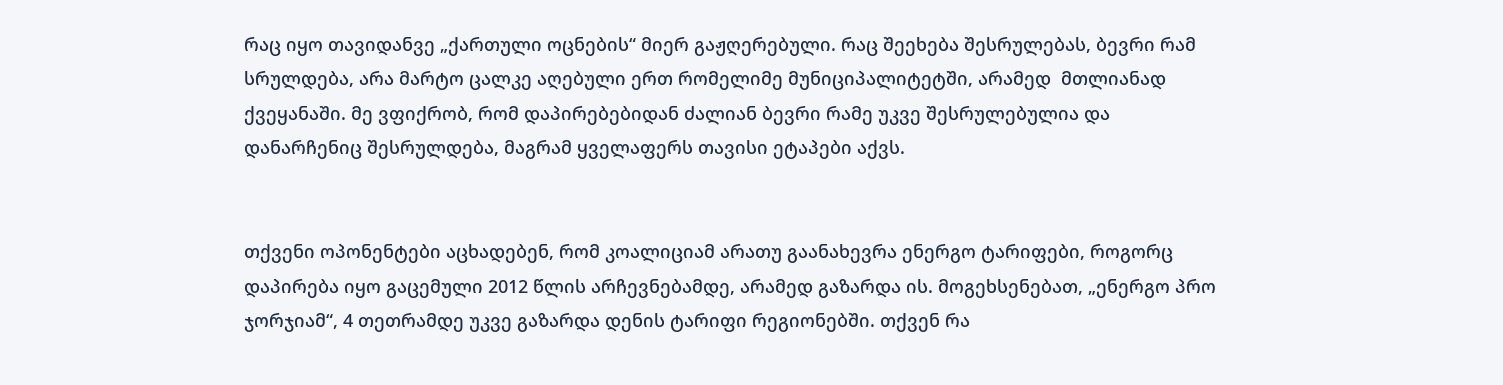რაც იყო თავიდანვე „ქართული ოცნების“ მიერ გაჟღერებული. რაც შეეხება შესრულებას, ბევრი რამ სრულდება, არა მარტო ცალკე აღებული ერთ რომელიმე მუნიციპალიტეტში, არამედ  მთლიანად ქვეყანაში. მე ვფიქრობ, რომ დაპირებებიდან ძალიან ბევრი რამე უკვე შესრულებულია და დანარჩენიც შესრულდება, მაგრამ ყველაფერს თავისი ეტაპები აქვს.


თქვენი ოპონენტები აცხადებენ, რომ კოალიციამ არათუ გაანახევრა ენერგო ტარიფები, როგორც დაპირება იყო გაცემული 2012 წლის არჩევნებამდე, არამედ გაზარდა ის. მოგეხსენებათ, „ენერგო პრო ჯორჯიამ“, 4 თეთრამდე უკვე გაზარდა დენის ტარიფი რეგიონებში. თქვენ რა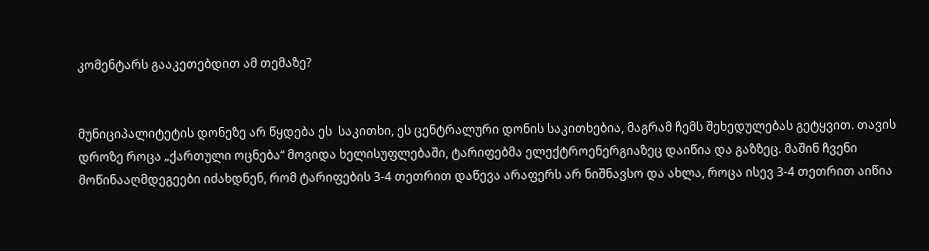კომენტარს გააკეთებდით ამ თემაზე?


მუნიციპალიტეტის დონეზე არ წყდება ეს  საკითხი, ეს ცენტრალური დონის საკითხებია, მაგრამ ჩემს შეხედულებას გეტყვით. თავის დროზე როცა „ქართული ოცნება“ მოვიდა ხელისუფლებაში, ტარიფებმა ელექტროენერგიაზეც დაიწია და გაზზეც. მაშინ ჩვენი მოწინააღმდეგეები იძახდნენ, რომ ტარიფების 3-4 თეთრით დაწევა არაფერს არ ნიშნავსო და ახლა, როცა ისევ 3-4 თეთრით აიწია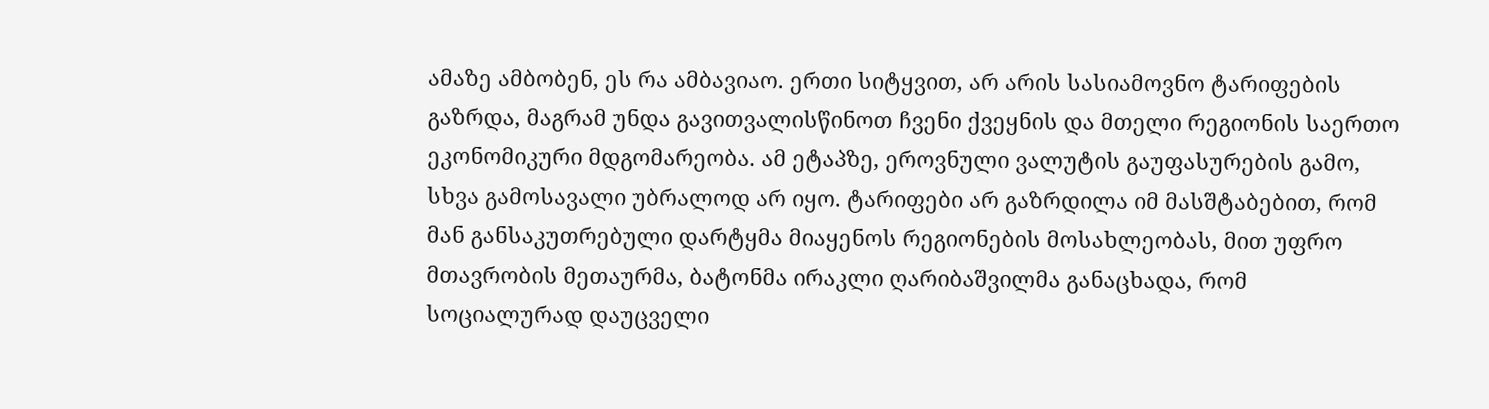ამაზე ამბობენ, ეს რა ამბავიაო. ერთი სიტყვით, არ არის სასიამოვნო ტარიფების გაზრდა, მაგრამ უნდა გავითვალისწინოთ ჩვენი ქვეყნის და მთელი რეგიონის საერთო ეკონომიკური მდგომარეობა. ამ ეტაპზე, ეროვნული ვალუტის გაუფასურების გამო, სხვა გამოსავალი უბრალოდ არ იყო. ტარიფები არ გაზრდილა იმ მასშტაბებით, რომ მან განსაკუთრებული დარტყმა მიაყენოს რეგიონების მოსახლეობას, მით უფრო მთავრობის მეთაურმა, ბატონმა ირაკლი ღარიბაშვილმა განაცხადა, რომ  სოციალურად დაუცველი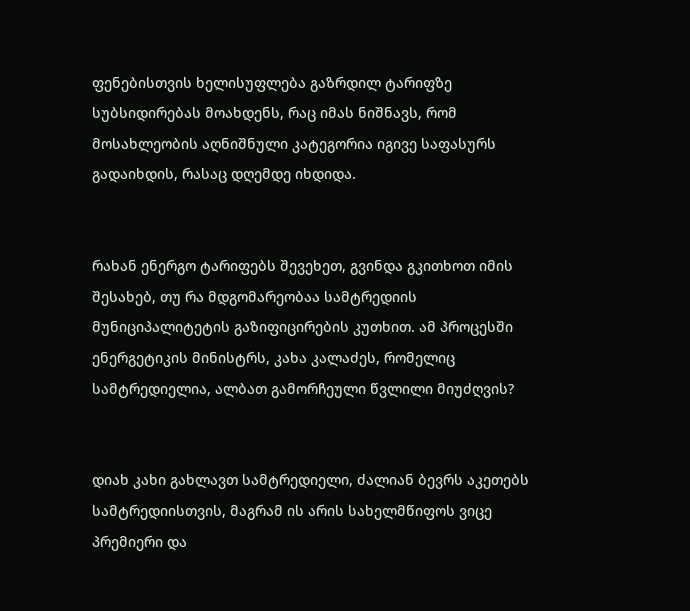ფენებისთვის ხელისუფლება გაზრდილ ტარიფზე სუბსიდირებას მოახდენს, რაც იმას ნიშნავს, რომ მოსახლეობის აღნიშნული კატეგორია იგივე საფასურს გადაიხდის, რასაც დღემდე იხდიდა.


რახან ენერგო ტარიფებს შევეხეთ, გვინდა გკითხოთ იმის შესახებ, თუ რა მდგომარეობაა სამტრედიის მუნიციპალიტეტის გაზიფიცირების კუთხით. ამ პროცესში ენერგეტიკის მინისტრს, კახა კალაძეს, რომელიც სამტრედიელია, ალბათ გამორჩეული წვლილი მიუძღვის?


დიახ კახი გახლავთ სამტრედიელი, ძალიან ბევრს აკეთებს სამტრედიისთვის, მაგრამ ის არის სახელმწიფოს ვიცე პრემიერი და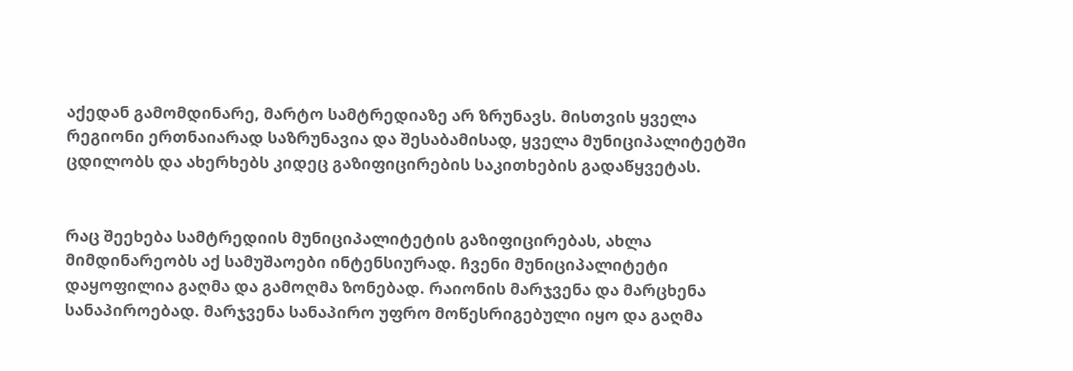აქედან გამომდინარე, მარტო სამტრედიაზე არ ზრუნავს. მისთვის ყველა რეგიონი ერთნაიარად საზრუნავია და შესაბამისად, ყველა მუნიციპალიტეტში ცდილობს და ახერხებს კიდეც გაზიფიცირების საკითხების გადაწყვეტას.


რაც შეეხება სამტრედიის მუნიციპალიტეტის გაზიფიცირებას, ახლა მიმდინარეობს აქ სამუშაოები ინტენსიურად. ჩვენი მუნიციპალიტეტი დაყოფილია გაღმა და გამოღმა ზონებად. რაიონის მარჯვენა და მარცხენა სანაპიროებად. მარჯვენა სანაპირო უფრო მოწესრიგებული იყო და გაღმა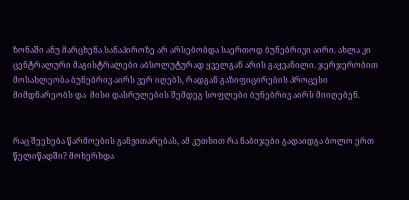ზონაში ანუ მარცხენა სანაპიროზე არ არსებობდა საერთოდ ბუნებრივი აირი. ახლა კი ცენტრალური მაგისტრალები აბსოლუტურად ყველგან არის გაყვანილი. ჯერჯერობით მოსახლეობა ბუნებრივ აირს ვერ იღებს, რადგან გაზიფიცირების პროცესი მიმდნარეობს და  მისი დასრულების შემდეგ სოფლები ბუნებრივ აირს მიიღებენ.


რაც შეეხება წარმოების განვითარებას, ამ კუთხით რა ნაბიჯები გადაიდგა ბოლო ერთ წელიწადში? მოხერხდა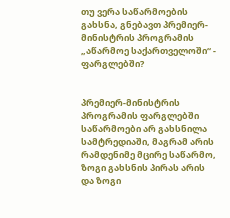თუ ვერა საწარმოების გახსნა, გნებავთ პრემიერ-მინისტრის პროგრამის „აწარმოე საქართველოში“ - ფარგლებში?


პრემიერ-მინისტრის პროგრამის ფარგლებში საწარმოები არ გახსნილა სამტრედიაში, მაგრამ არის რამდენიმე მცირე საწარმო, ზოგი გახსნის პირას არის და ზოგი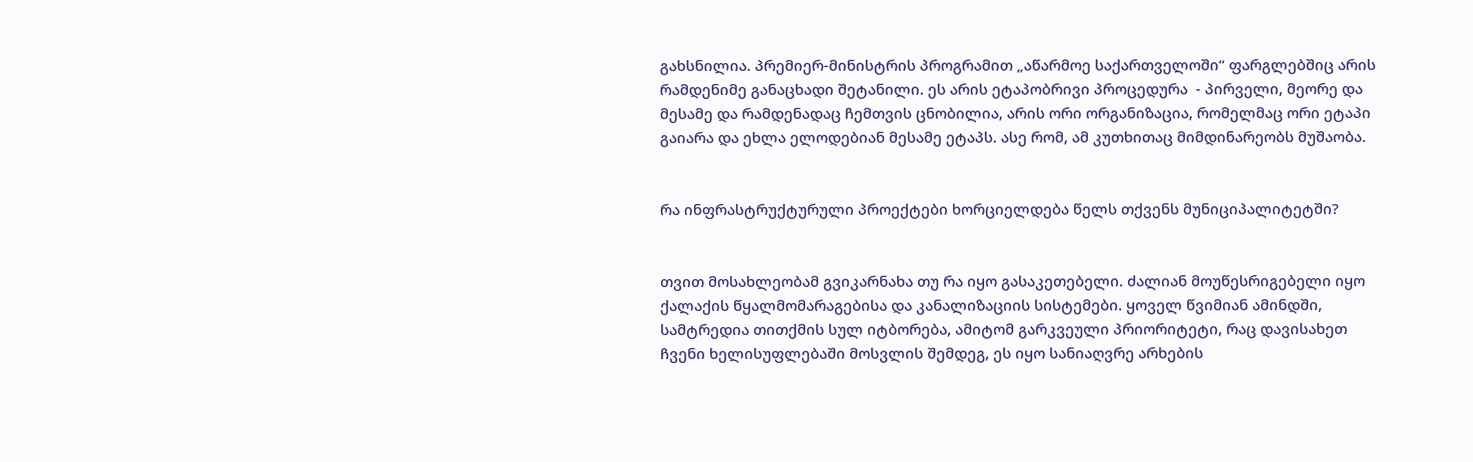გახსნილია. პრემიერ-მინისტრის პროგრამით „აწარმოე საქართველოში“ ფარგლებშიც არის რამდენიმე განაცხადი შეტანილი. ეს არის ეტაპობრივი პროცედურა  - პირველი, მეორე და მესამე და რამდენადაც ჩემთვის ცნობილია, არის ორი ორგანიზაცია, რომელმაც ორი ეტაპი გაიარა და ეხლა ელოდებიან მესამე ეტაპს. ასე რომ, ამ კუთხითაც მიმდინარეობს მუშაობა.


რა ინფრასტრუქტურული პროექტები ხორციელდება წელს თქვენს მუნიციპალიტეტში?


თვით მოსახლეობამ გვიკარნახა თუ რა იყო გასაკეთებელი. ძალიან მოუწესრიგებელი იყო ქალაქის წყალმომარაგებისა და კანალიზაციის სისტემები. ყოველ წვიმიან ამინდში, სამტრედია თითქმის სულ იტბორება, ამიტომ გარკვეული პრიორიტეტი, რაც დავისახეთ ჩვენი ხელისუფლებაში მოსვლის შემდეგ, ეს იყო სანიაღვრე არხების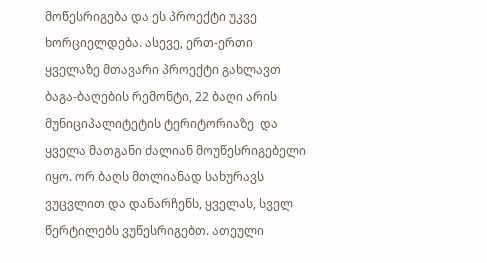მოწესრიგება და ეს პროექტი უკვე ხორციელდება. ასევე, ერთ-ერთი ყველაზე მთავარი პროექტი გახლავთ ბაგა-ბაღების რემონტი, 22 ბაღი არის მუნიციპალიტეტის ტერიტორიაზე  და ყველა მათგანი ძალიან მოუწესრიგებელი იყო. ორ ბაღს მთლიანად სახურავს ვუცვლით და დანარჩენს, ყველას, სველ წერტილებს ვუწესრიგებთ. ათეული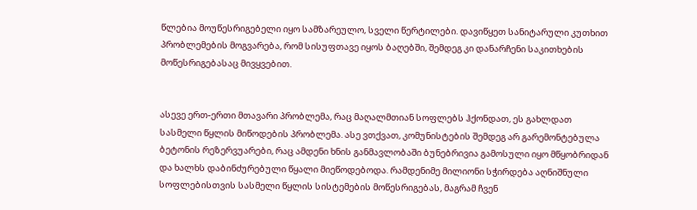წლებია მოუწესრიგებელი იყო სამზარეულო, სველი წერტილები. დავიწყეთ სანიტარული კუთხით პრობლემების მოგვარება, რომ სისუფთავე იყოს ბაღებში, შემდეგ კი დანარჩენი საკითხების მოწესრიგებასაც მივყვებით.


ასევე ერთ-ერთი მთავარი პრობლემა, რაც მაღალმთიან სოფლებს ჰქონდათ, ეს გახლდათ  სასმელი წყლის მიწოდების პრობლემა. ასე ვთქვათ, კომუნისტების შემდეგ არ გარემონტებულა ბეტონის რეზერვუარები, რაც ამდენი ხნის განმავლობაში ბუნებრივია გამოსული იყო მწყობრიდან და ხალხს დაბინძურებული წყალი მიეწოდებოდა. რამდენიმე მილიონი სჭირდება აღნიშნული სოფლებისთვის სასმელი წყლის სისტემების მოწესრიგებას, მაგრამ ჩვენ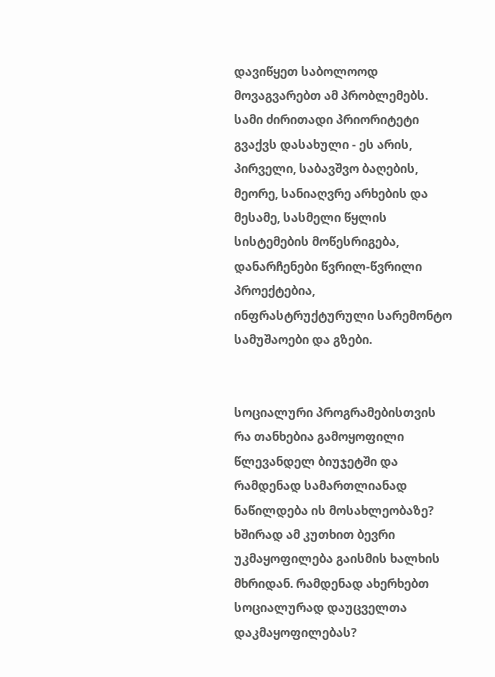დავიწყეთ საბოლოოდ მოვაგვარებთ ამ პრობლემებს. სამი ძირითადი პრიორიტეტი გვაქვს დასახული - ეს არის, პირველი, საბავშვო ბაღების, მეორე, სანიაღვრე არხების და მესამე, სასმელი წყლის სისტემების მოწესრიგება, დანარჩენები წვრილ-წვრილი პროექტებია, ინფრასტრუქტურული სარემონტო სამუშაოები და გზები.


სოციალური პროგრამებისთვის რა თანხებია გამოყოფილი წლევანდელ ბიუჯეტში და რამდენად სამართლიანად ნაწილდება ის მოსახლეობაზე? ხშირად ამ კუთხით ბევრი უკმაყოფილება გაისმის ხალხის მხრიდან. რამდენად ახერხებთ სოციალურად დაუცველთა დაკმაყოფილებას?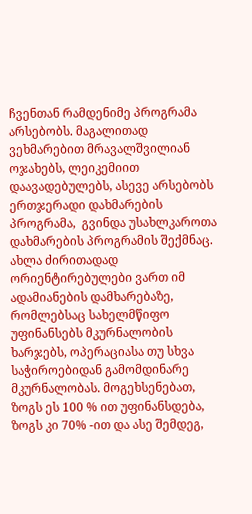ჩვენთან რამდენიმე პროგრამა არსებობს. მაგალითად ვეხმარებით მრავალშვილიან ოჯახებს, ლეიკემიით დაავადებულებს, ასევე არსებობს ერთჯერადი დახმარების პროგრამა,  გვინდა უსახლკაროთა დახმარების პროგრამის შექმნაც. ახლა ძირითადად ორიენტირებულები ვართ იმ ადამიანების დამხარებაზე, რომლებსაც სახელმწიფო უფინანსებს მკურნალობის ხარჯებს, ოპერაციასა თუ სხვა საჭიროებიდან გამომდინარე მკურნალობას. მოგეხსენებათ, ზოგს ეს 100 % ით უფინანსდება, ზოგს კი 70% -ით და ასე შემდეგ,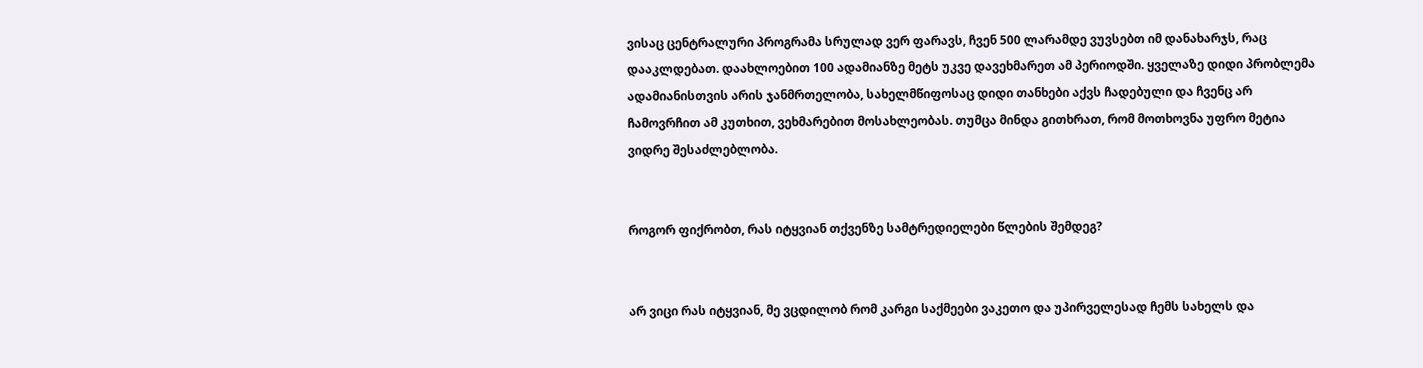ვისაც ცენტრალური პროგრამა სრულად ვერ ფარავს, ჩვენ 500 ლარამდე ვუვსებთ იმ დანახარჯს, რაც დააკლდებათ. დაახლოებით 100 ადამიანზე მეტს უკვე დავეხმარეთ ამ პერიოდში. ყველაზე დიდი პრობლემა ადამიანისთვის არის ჯანმრთელობა, სახელმწიფოსაც დიდი თანხები აქვს ჩადებული და ჩვენც არ ჩამოვრჩით ამ კუთხით, ვეხმარებით მოსახლეობას. თუმცა მინდა გითხრათ, რომ მოთხოვნა უფრო მეტია ვიდრე შესაძლებლობა.


როგორ ფიქრობთ, რას იტყვიან თქვენზე სამტრედიელები წლების შემდეგ?


არ ვიცი რას იტყვიან, მე ვცდილობ რომ კარგი საქმეები ვაკეთო და უპირველესად ჩემს სახელს და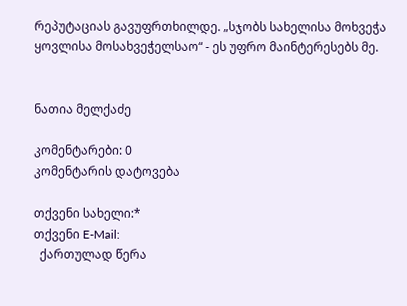რეპუტაციას გავუფრთხილდე. „სჯობს სახელისა მოხვეჭა ყოვლისა მოსახვეჭელსაო“ - ეს უფრო მაინტერესებს მე.


ნათია მელქაძე

კომენტარები: 0
კომენტარის დატოვება

თქვენი სახელი:*
თქვენი E-Mail:
  ქართულად წერა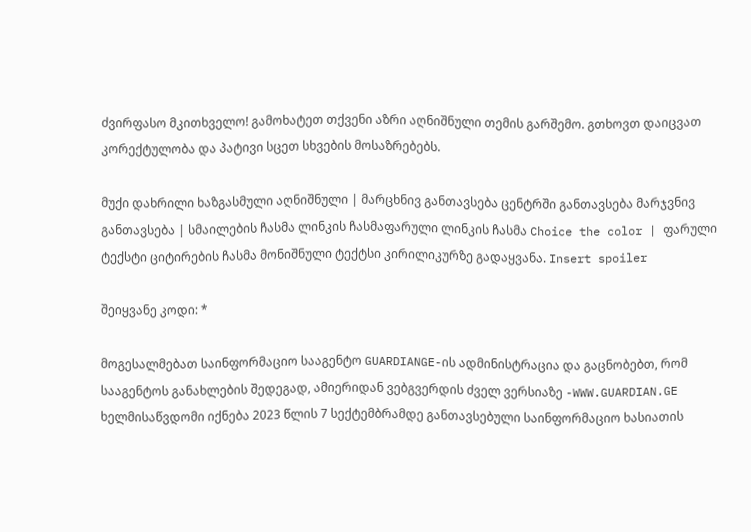ძვირფასო მკითხველო! გამოხატეთ თქვენი აზრი აღნიშნული თემის გარშემო. გთხოვთ დაიცვათ კორექტულობა და პატივი სცეთ სხვების მოსაზრებებს.

მუქი დახრილი ხაზგასმული აღნიშნული | მარცხნივ განთავსება ცენტრში განთავსება მარჯვნივ განთავსება | სმაილების ჩასმა ლინკის ჩასმაფარული ლინკის ჩასმა Choice the color | ფარული ტექსტი ციტირების ჩასმა მონიშნული ტექტსი კირილიკურზე გადაყვანა. Insert spoiler

შეიყვანე კოდი: *

მოგესალმებათ საინფორმაციო სააგენტო GUARDIANGE-ის ადმინისტრაცია და გაცნობებთ, რომ სააგენტოს განახლების შედეგად, ამიერიდან ვებგვერდის ძველ ვერსიაზე -WWW.GUARDIAN.GE ხელმისაწვდომი იქნება 2023 წლის 7 სექტემბრამდე განთავსებული საინფორმაციო ხასიათის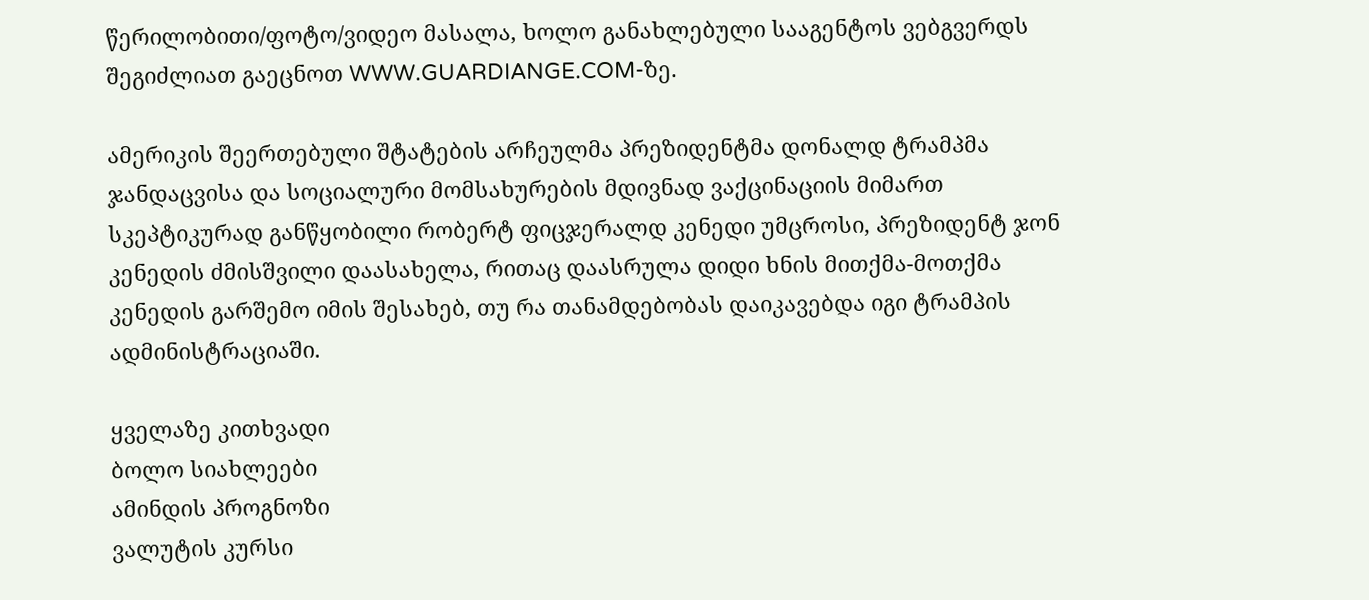წერილობითი/ფოტო/ვიდეო მასალა, ხოლო განახლებული სააგენტოს ვებგვერდს შეგიძლიათ გაეცნოთ WWW.GUARDIANGE.COM-ზე.

ამერიკის შეერთებული შტატების არჩეულმა პრეზიდენტმა დონალდ ტრამპმა ჯანდაცვისა და სოციალური მომსახურების მდივნად ვაქცინაციის მიმართ სკეპტიკურად განწყობილი რობერტ ფიცჯერალდ კენედი უმცროსი, პრეზიდენტ ჯონ კენედის ძმისშვილი დაასახელა, რითაც დაასრულა დიდი ხნის მითქმა-მოთქმა კენედის გარშემო იმის შესახებ, თუ რა თანამდებობას დაიკავებდა იგი ტრამპის ადმინისტრაციაში.

ყველაზე კითხვადი
ბოლო სიახლეები
ამინდის პროგნოზი
ვალუტის კურსი